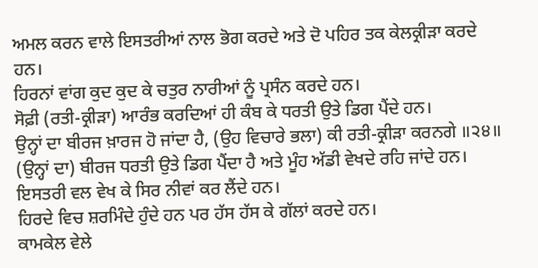ਅਮਲ ਕਰਨ ਵਾਲੇ ਇਸਤਰੀਆਂ ਨਾਲ ਭੋਗ ਕਰਦੇ ਅਤੇ ਦੋ ਪਹਿਰ ਤਕ ਕੇਲਕ੍ਰੀੜਾ ਕਰਦੇ ਹਨ।
ਹਿਰਨਾਂ ਵਾਂਗ ਕੁਦ ਕੁਦ ਕੇ ਚਤੁਰ ਨਾਰੀਆਂ ਨੂੰ ਪ੍ਰਸੰਨ ਕਰਦੇ ਹਨ।
ਸੋਫ਼ੀ (ਰਤੀ-ਕ੍ਰੀੜਾ) ਆਰੰਭ ਕਰਦਿਆਂ ਹੀ ਕੰਬ ਕੇ ਧਰਤੀ ਉਤੇ ਡਿਗ ਪੈਂਦੇ ਹਨ।
ਉਨ੍ਹਾਂ ਦਾ ਬੀਰਜ ਖ਼ਾਰਜ ਹੋ ਜਾਂਦਾ ਹੈ, (ਉਹ ਵਿਚਾਰੇ ਭਲਾ) ਕੀ ਰਤੀ-ਕ੍ਰੀੜਾ ਕਰਨਗੇ ॥੨੪॥
(ਉਨ੍ਹਾਂ ਦਾ) ਬੀਰਜ ਧਰਤੀ ਉਤੇ ਡਿਗ ਪੈਂਦਾ ਹੈ ਅਤੇ ਮੂੰਹ ਅੱਡੀ ਵੇਖਦੇ ਰਹਿ ਜਾਂਦੇ ਹਨ।
ਇਸਤਰੀ ਵਲ ਵੇਖ ਕੇ ਸਿਰ ਨੀਵਾਂ ਕਰ ਲੈਂਦੇ ਹਨ।
ਹਿਰਦੇ ਵਿਚ ਸ਼ਰਮਿੰਦੇ ਹੁੰਦੇ ਹਨ ਪਰ ਹੱਸ ਹੱਸ ਕੇ ਗੱਲਾਂ ਕਰਦੇ ਹਨ।
ਕਾਮਕੇਲ ਵੇਲੇ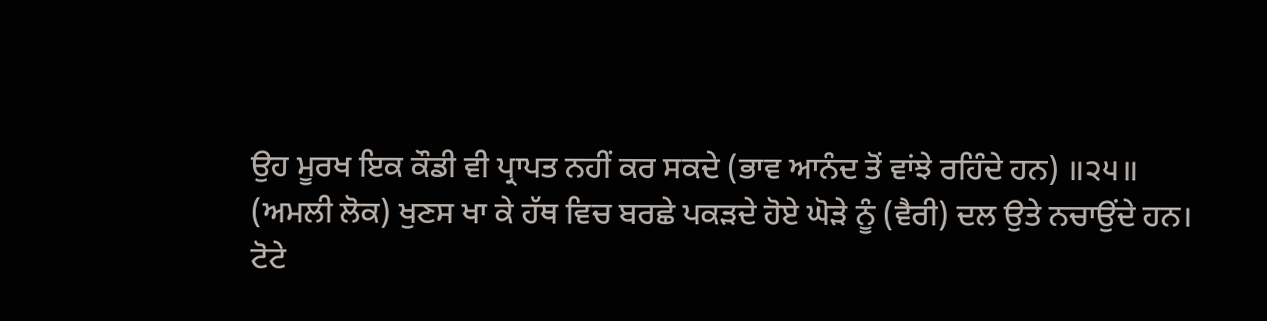ਉਹ ਮੂਰਖ ਇਕ ਕੌਡੀ ਵੀ ਪ੍ਰਾਪਤ ਨਹੀਂ ਕਰ ਸਕਦੇ (ਭਾਵ ਆਨੰਦ ਤੋਂ ਵਾਂਝੇ ਰਹਿੰਦੇ ਹਨ) ॥੨੫॥
(ਅਮਲੀ ਲੋਕ) ਖੁਣਸ ਖਾ ਕੇ ਹੱਥ ਵਿਚ ਬਰਛੇ ਪਕੜਦੇ ਹੋਏ ਘੋੜੇ ਨੂੰ (ਵੈਰੀ) ਦਲ ਉਤੇ ਨਚਾਉਂਦੇ ਹਨ।
ਟੋਟੇ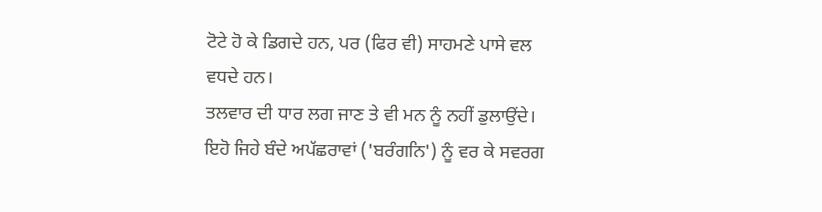ਟੋਟੇ ਹੋ ਕੇ ਡਿਗਦੇ ਹਨ, ਪਰ (ਫਿਰ ਵੀ) ਸਾਹਮਣੇ ਪਾਸੇ ਵਲ ਵਧਦੇ ਹਨ।
ਤਲਵਾਰ ਦੀ ਧਾਰ ਲਗ ਜਾਣ ਤੇ ਵੀ ਮਨ ਨੂੰ ਨਹੀਂ ਡੁਲਾਉਂਦੇ।
ਇਹੋ ਜਿਹੇ ਬੰਦੇ ਅਪੱਛਰਾਵਾਂ ('ਬਰੰਗਨਿ') ਨੂੰ ਵਰ ਕੇ ਸਵਰਗ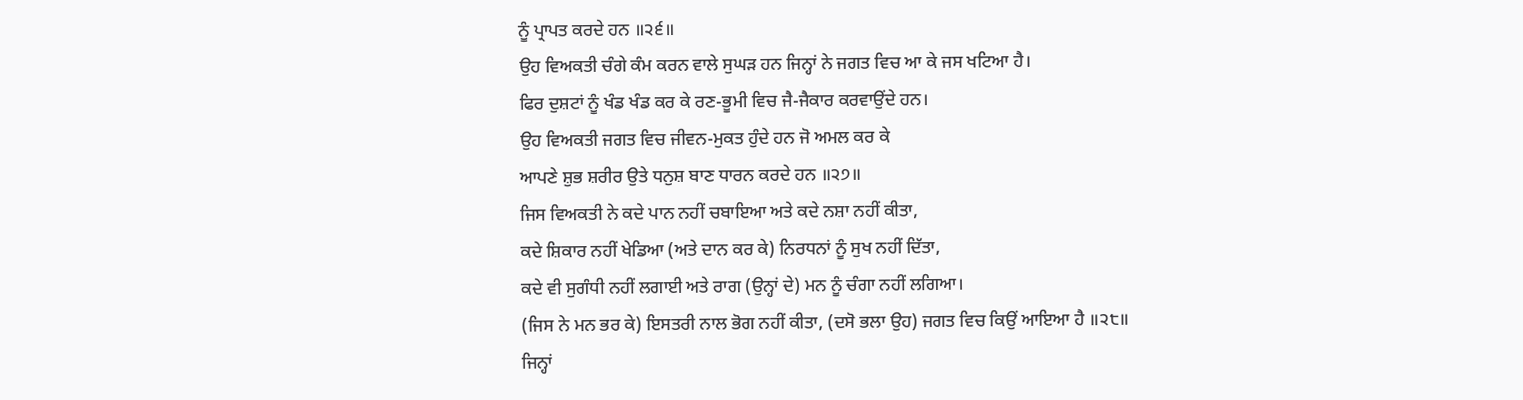ਨੂੰ ਪ੍ਰਾਪਤ ਕਰਦੇ ਹਨ ॥੨੬॥
ਉਹ ਵਿਅਕਤੀ ਚੰਗੇ ਕੰਮ ਕਰਨ ਵਾਲੇ ਸੁਘੜ ਹਨ ਜਿਨ੍ਹਾਂ ਨੇ ਜਗਤ ਵਿਚ ਆ ਕੇ ਜਸ ਖਟਿਆ ਹੈ।
ਫਿਰ ਦੁਸ਼ਟਾਂ ਨੂੰ ਖੰਡ ਖੰਡ ਕਰ ਕੇ ਰਣ-ਭੂਮੀ ਵਿਚ ਜੈ-ਜੈਕਾਰ ਕਰਵਾਉਂਦੇ ਹਨ।
ਉਹ ਵਿਅਕਤੀ ਜਗਤ ਵਿਚ ਜੀਵਨ-ਮੁਕਤ ਹੁੰਦੇ ਹਨ ਜੋ ਅਮਲ ਕਰ ਕੇ
ਆਪਣੇ ਸ਼ੁਭ ਸ਼ਰੀਰ ਉਤੇ ਧਨੁਸ਼ ਬਾਣ ਧਾਰਨ ਕਰਦੇ ਹਨ ॥੨੭॥
ਜਿਸ ਵਿਅਕਤੀ ਨੇ ਕਦੇ ਪਾਨ ਨਹੀਂ ਚਬਾਇਆ ਅਤੇ ਕਦੇ ਨਸ਼ਾ ਨਹੀਂ ਕੀਤਾ,
ਕਦੇ ਸ਼ਿਕਾਰ ਨਹੀਂ ਖੇਡਿਆ (ਅਤੇ ਦਾਨ ਕਰ ਕੇ) ਨਿਰਧਨਾਂ ਨੂੰ ਸੁਖ ਨਹੀਂ ਦਿੱਤਾ,
ਕਦੇ ਵੀ ਸੁਗੰਧੀ ਨਹੀਂ ਲਗਾਈ ਅਤੇ ਰਾਗ (ਉਨ੍ਹਾਂ ਦੇ) ਮਨ ਨੂੰ ਚੰਗਾ ਨਹੀਂ ਲਗਿਆ।
(ਜਿਸ ਨੇ ਮਨ ਭਰ ਕੇ) ਇਸਤਰੀ ਨਾਲ ਭੋਗ ਨਹੀਂ ਕੀਤਾ, (ਦਸੋ ਭਲਾ ਉਹ) ਜਗਤ ਵਿਚ ਕਿਉਂ ਆਇਆ ਹੈ ॥੨੮॥
ਜਿਨ੍ਹਾਂ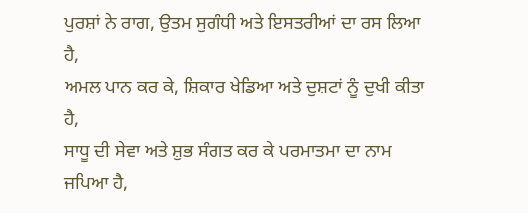ਪੁਰਸ਼ਾਂ ਨੇ ਰਾਗ, ਉਤਮ ਸੁਗੰਧੀ ਅਤੇ ਇਸਤਰੀਆਂ ਦਾ ਰਸ ਲਿਆ ਹੈ,
ਅਮਲ ਪਾਨ ਕਰ ਕੇ, ਸ਼ਿਕਾਰ ਖੇਡਿਆ ਅਤੇ ਦੁਸ਼ਟਾਂ ਨੂੰ ਦੁਖੀ ਕੀਤਾ ਹੈ,
ਸਾਧੂ ਦੀ ਸੇਵਾ ਅਤੇ ਸ਼ੁਭ ਸੰਗਤ ਕਰ ਕੇ ਪਰਮਾਤਮਾ ਦਾ ਨਾਮ ਜਪਿਆ ਹੈ,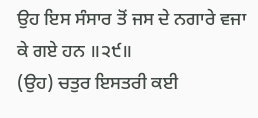ਉਹ ਇਸ ਸੰਸਾਰ ਤੋਂ ਜਸ ਦੇ ਨਗਾਰੇ ਵਜਾ ਕੇ ਗਏ ਹਨ ॥੨੯॥
(ਉਹ) ਚਤੁਰ ਇਸਤਰੀ ਕਈ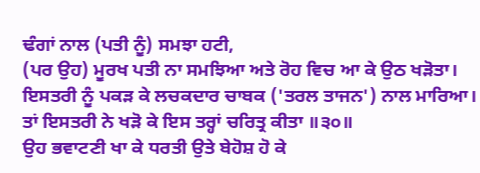ਢੰਗਾਂ ਨਾਲ (ਪਤੀ ਨੂੰ) ਸਮਝਾ ਹਟੀ,
(ਪਰ ਉਹ) ਮੂਰਖ ਪਤੀ ਨਾ ਸਮਝਿਆ ਅਤੇ ਰੋਹ ਵਿਚ ਆ ਕੇ ਉਠ ਖੜੋਤਾ।
ਇਸਤਰੀ ਨੂੰ ਪਕੜ ਕੇ ਲਚਕਦਾਰ ਚਾਬਕ ('ਤਰਲ ਤਾਜਨ') ਨਾਲ ਮਾਰਿਆ।
ਤਾਂ ਇਸਤਰੀ ਨੇ ਖੜੋ ਕੇ ਇਸ ਤਰ੍ਹਾਂ ਚਰਿਤ੍ਰ ਕੀਤਾ ॥੩੦॥
ਉਹ ਭਵਾਟਣੀ ਖਾ ਕੇ ਧਰਤੀ ਉਤੇ ਬੇਹੋਸ਼ ਹੋ ਕੇ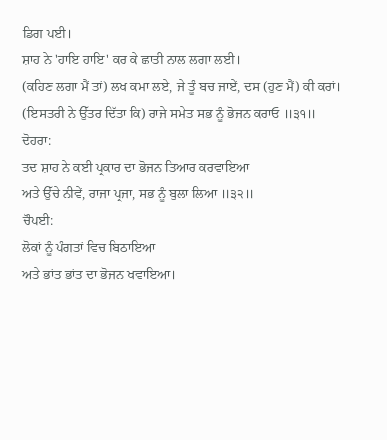ਡਿਗ ਪਈ।
ਸ਼ਾਹ ਨੇ 'ਹਾਇ ਹਾਇ' ਕਰ ਕੇ ਛਾਤੀ ਨਾਲ ਲਗਾ ਲਈ।
(ਕਹਿਣ ਲਗਾ ਮੈਂ ਤਾਂ) ਲਖ ਕਮਾ ਲਏ, ਜੇ ਤੂੰ ਬਚ ਜਾਏਂ, ਦਸ (ਹੁਣ ਮੈਂ) ਕੀ ਕਰਾਂ।
(ਇਸਤਰੀ ਨੇ ਉੱਤਰ ਦਿੱਤਾ ਕਿ) ਰਾਜੇ ਸਮੇਤ ਸਭ ਨੂੰ ਭੋਜਨ ਕਰਾਓ ॥੩੧॥
ਦੋਹਰਾ:
ਤਦ ਸ਼ਾਹ ਨੇ ਕਈ ਪ੍ਰਕਾਰ ਦਾ ਭੋਜਨ ਤਿਆਰ ਕਰਵਾਇਆ
ਅਤੇ ਉੱਚੇ ਨੀਵੇਂ, ਰਾਜਾ ਪ੍ਰਜਾ, ਸਭ ਨੂੰ ਬੁਲਾ ਲਿਆ ॥੩੨॥
ਚੌਪਈ:
ਲੋਕਾਂ ਨੂੰ ਪੰਗਤਾਂ ਵਿਚ ਬਿਠਾਇਆ
ਅਤੇ ਭਾਂਤ ਭਾਂਤ ਦਾ ਭੋਜਨ ਖਵਾਇਆ।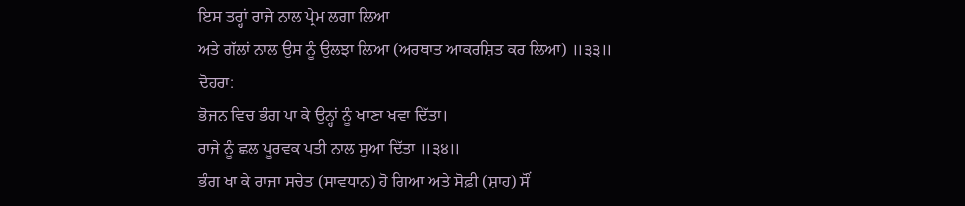ਇਸ ਤਰ੍ਹਾਂ ਰਾਜੇ ਨਾਲ ਪ੍ਰੇਮ ਲਗਾ ਲਿਆ
ਅਤੇ ਗੱਲਾਂ ਨਾਲ ਉਸ ਨੂੰ ਉਲਝਾ ਲਿਆ (ਅਰਥਾਤ ਆਕਰਸ਼ਿਤ ਕਰ ਲਿਆ) ॥੩੩॥
ਦੋਹਰਾ:
ਭੋਜਨ ਵਿਚ ਭੰਗ ਪਾ ਕੇ ਉਨ੍ਹਾਂ ਨੂੰ ਖਾਣਾ ਖਵਾ ਦਿੱਤਾ।
ਰਾਜੇ ਨੂੰ ਛਲ ਪੂਰਵਕ ਪਤੀ ਨਾਲ ਸੁਆ ਦਿੱਤਾ ॥੩੪॥
ਭੰਗ ਖਾ ਕੇ ਰਾਜਾ ਸਚੇਤ (ਸਾਵਧਾਨ) ਹੋ ਗਿਆ ਅਤੇ ਸੋਫ਼ੀ (ਸ਼ਾਹ) ਸੌਂ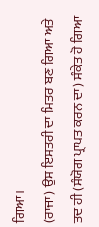ਗਿਆ।
(ਰਾਜਾ) ਉਸ ਇਸਤਰੀ ਦਾ ਮਿਤਰ ਬਣ ਗਿਆ ਅਤੇ ਤਦ ਹੀ (ਸੰਯੋਗ ਪ੍ਰਾਪਤ ਕਰਨ ਦਾ) ਸੰਕੇਤ ਹੋ ਗਿਆ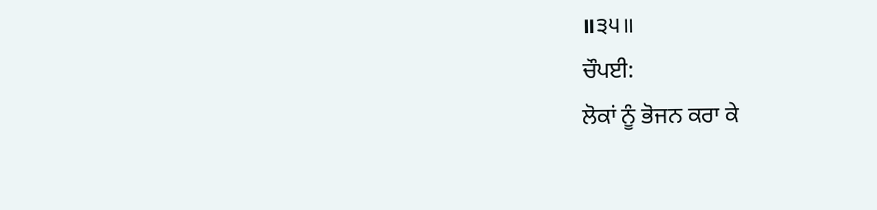॥੩੫॥
ਚੌਪਈ:
ਲੋਕਾਂ ਨੂੰ ਭੋਜਨ ਕਰਾ ਕੇ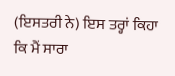(ਇਸਤਰੀ ਨੇ) ਇਸ ਤਰ੍ਹਾਂ ਕਿਹਾ
ਕਿ ਮੈਂ ਸਾਰਾ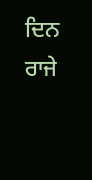ਦਿਨ ਰਾਜੇ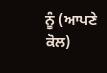ਨੂੰ (ਆਪਣੇ ਕੋਲ)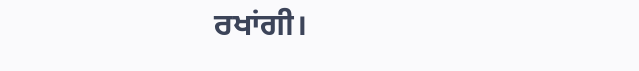ਰਖਾਂਗੀ।